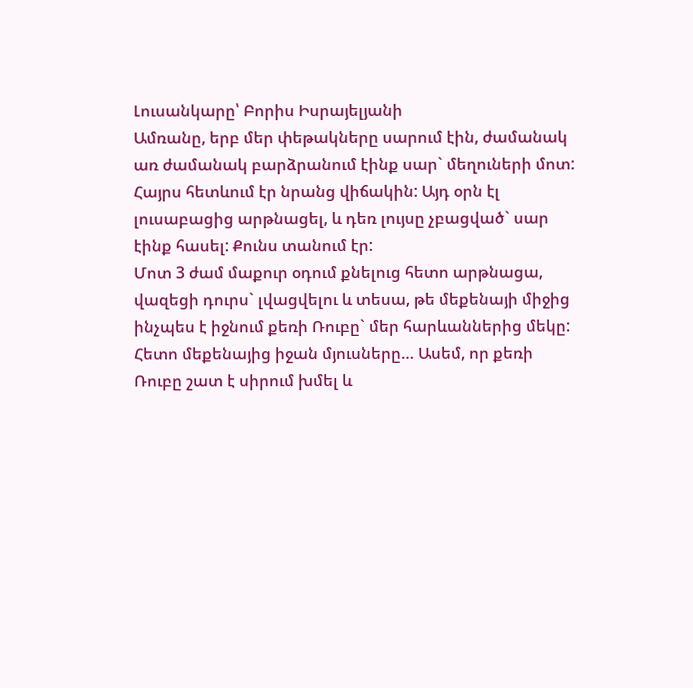Լուսանկարը՝ Բորիս Իսրայելյանի
Ամռանը, երբ մեր փեթակները սարում էին, ժամանակ առ ժամանակ բարձրանում էինք սար` մեղուների մոտ: Հայրս հետևում էր նրանց վիճակին: Այդ օրն էլ լուսաբացից արթնացել, և դեռ լույսը չբացված` սար էինք հասել: Քունս տանում էր:
Մոտ 3 ժամ մաքուր օդում քնելուց հետո արթնացա, վազեցի դուրս` լվացվելու և տեսա, թե մեքենայի միջից ինչպես է իջնում քեռի Ռուբը` մեր հարևաններից մեկը: Հետո մեքենայից իջան մյուսները… Ասեմ, որ քեռի Ռուբը շատ է սիրում խմել և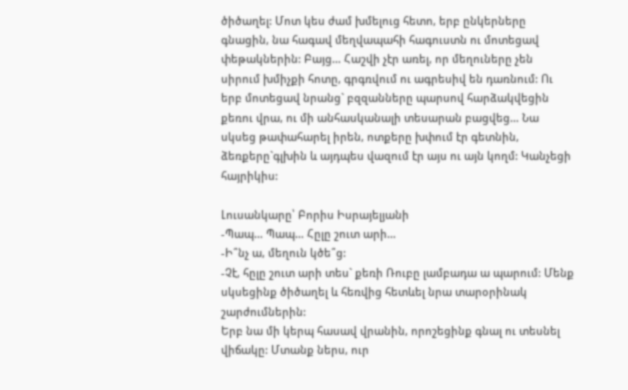ծիծաղել: Մոտ կես ժամ խմելուց հետո, երբ ընկերները գնացին, նա հագավ մեղվապահի հագուստն ու մոտեցավ փեթակներին: Բայց… Հաշվի չէր առել, որ մեղուները չեն սիրում խմիչքի հոտը, գրգռվում ու ագրեսիվ են դառնում: Ու երբ մոտեցավ նրանց` բզզանները պարսով հարձակվեցին քեռու վրա, ու մի անհասկանալի տեսարան բացվեց… Նա սկսեց թափահարել իրեն, ոտքերը խփում էր գետնին, ձեռքերը`գլխին և այդպես վազում էր այս ու այն կողմ: Կանչեցի հայրիկիս:

Լուսանկարը՝ Բորիս Իսրայելյանի
-Պապ… Պապ… Հըլը շուտ արի…
-Ի՞նչ ա, մեղուն կծե՞ց:
-Չէ, հըլը շուտ արի տես` քեռի Ռուբը լամբադա ա պարում: Մենք սկսեցինք ծիծաղել և հեռվից հետևել նրա տարօրինակ շարժումներին:
Երբ նա մի կերպ հասավ վրանին, որոշեցինք գնալ ու տեսնել վիճակը: Մտանք ներս, ուր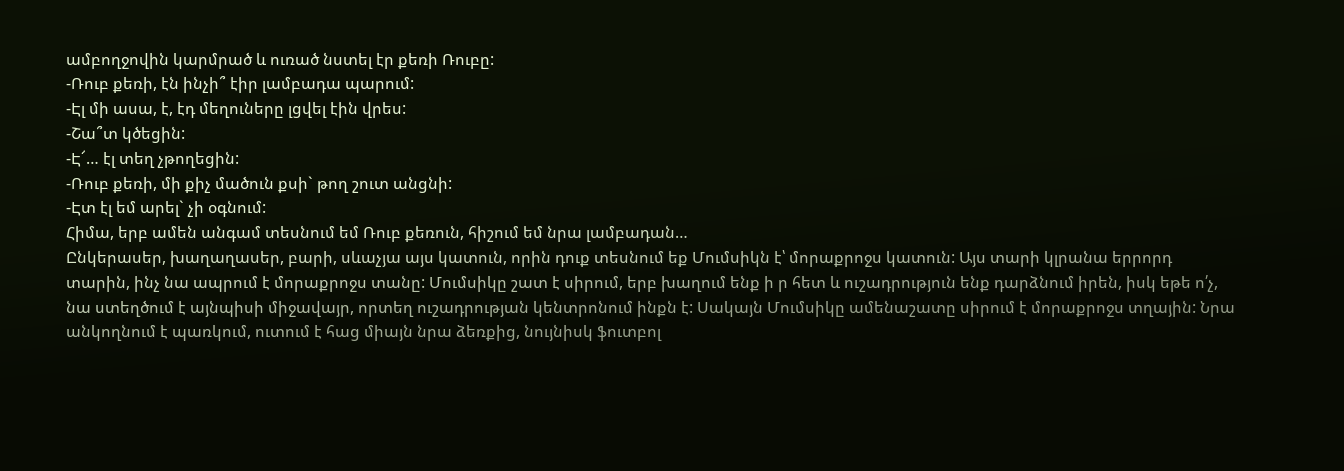ամբողջովին կարմրած և ուռած նստել էր քեռի Ռուբը:
-Ռուբ քեռի, էն ինչի՞ էիր լամբադա պարում:
-Էլ մի ասա, է, էդ մեղուները լցվել էին վրես:
-Շա՞տ կծեցին:
-Է՜… էլ տեղ չթողեցին:
-Ռուբ քեռի, մի քիչ մածուն քսի` թող շուտ անցնի:
-Էտ էլ եմ արել` չի օգնում:
Հիմա, երբ ամեն անգամ տեսնում եմ Ռուբ քեռուն, հիշում եմ նրա լամբադան…
Ընկերասեր, խաղաղասեր, բարի, սևաչյա այս կատուն, որին դուք տեսնում եք Մումսիկն է՝ մորաքրոջս կատուն: Այս տարի կլրանա երրորդ տարին, ինչ նա ապրում է մորաքրոջս տանը: Մումսիկը շատ է սիրում, երբ խաղում ենք ի ր հետ և ուշադրություն ենք դարձնում իրեն, իսկ եթե ո՛չ, նա ստեղծում է այնպիսի միջավայր, որտեղ ուշադրության կենտրոնում ինքն է: Սակայն Մումսիկը ամենաշատը սիրում է մորաքրոջս տղային: Նրա անկողնում է պառկում, ուտում է հաց միայն նրա ձեռքից, նույնիսկ ֆուտբոլ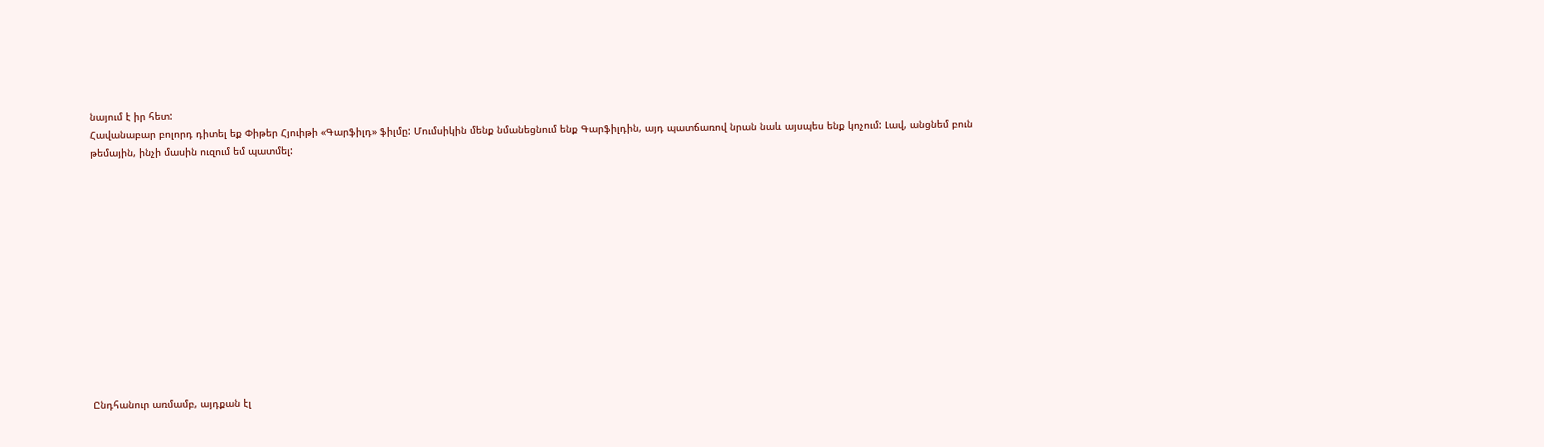նայում է իր հետ:
Հավանաբար բոլորդ դիտել եք Փիթեր Հյուիթի «Գարֆիլդ» ֆիլմը: Մումսիկին մենք նմանեցնում ենք Գարֆիլդին, այդ պատճառով նրան նաև այսպես ենք կոչում: Լավ, անցնեմ բուն թեմային, ինչի մասին ուզում եմ պատմել:













Ընդհանուր առմամբ, այդքան էլ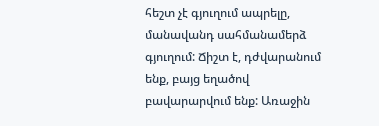հեշտ չէ գյուղում ապրելը, մանավանդ սահմանամերձ գյուղում: Ճիշտ է, դժվարանում ենք, բայց եղածով բավարարվում ենք: Առաջին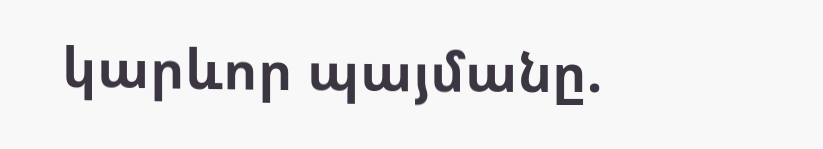կարևոր պայմանը.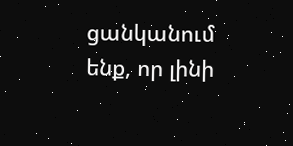ցանկանում ենք, որ լինի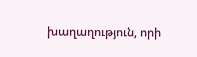խաղաղություն, որի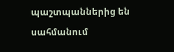պաշտպաններից են սահմանում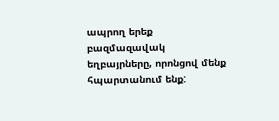ապրող երեք բազմազավակ եղբայրները, որոնցով մենք հպարտանում ենք: